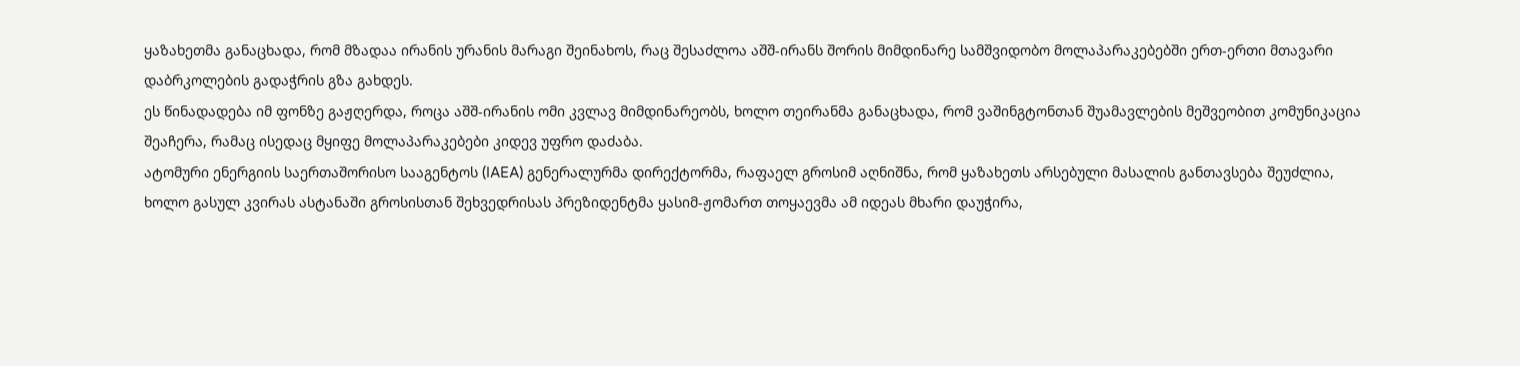ყაზახეთმა განაცხადა, რომ მზადაა ირანის ურანის მარაგი შეინახოს, რაც შესაძლოა აშშ-ირანს შორის მიმდინარე სამშვიდობო მოლაპარაკებებში ერთ-ერთი მთავარი დაბრკოლების გადაჭრის გზა გახდეს.
ეს წინადადება იმ ფონზე გაჟღერდა, როცა აშშ-ირანის ომი კვლავ მიმდინარეობს, ხოლო თეირანმა განაცხადა, რომ ვაშინგტონთან შუამავლების მეშვეობით კომუნიკაცია შეაჩერა, რამაც ისედაც მყიფე მოლაპარაკებები კიდევ უფრო დაძაბა.
ატომური ენერგიის საერთაშორისო სააგენტოს (IAEA) გენერალურმა დირექტორმა, რაფაელ გროსიმ აღნიშნა, რომ ყაზახეთს არსებული მასალის განთავსება შეუძლია, ხოლო გასულ კვირას ასტანაში გროსისთან შეხვედრისას პრეზიდენტმა ყასიმ-ჟომართ თოყაევმა ამ იდეას მხარი დაუჭირა,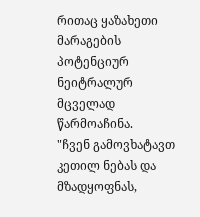რითაც ყაზახეთი მარაგების პოტენციურ ნეიტრალურ მცველად წარმოაჩინა.
"ჩვენ გამოვხატავთ კეთილ ნებას და მზადყოფნას,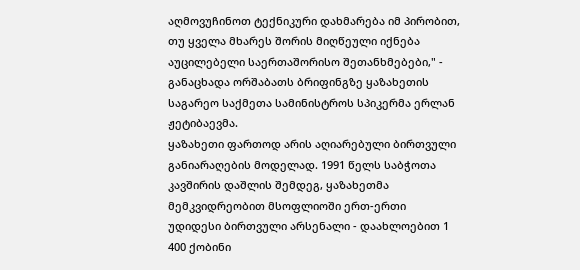აღმოვუჩინოთ ტექნიკური დახმარება იმ პირობით, თუ ყველა მხარეს შორის მიღწეული იქნება აუცილებელი საერთაშორისო შეთანხმებები," - განაცხადა ორშაბათს ბრიფინგზე ყაზახეთის საგარეო საქმეთა სამინისტროს სპიკერმა ერლან ჟეტიბაევმა.
ყაზახეთი ფართოდ არის აღიარებული ბირთვული განიარაღების მოდელად. 1991 წელს საბჭოთა კავშირის დაშლის შემდეგ, ყაზახეთმა მემკვიდრეობით მსოფლიოში ერთ-ერთი უდიდესი ბირთვული არსენალი - დაახლოებით 1 400 ქობინი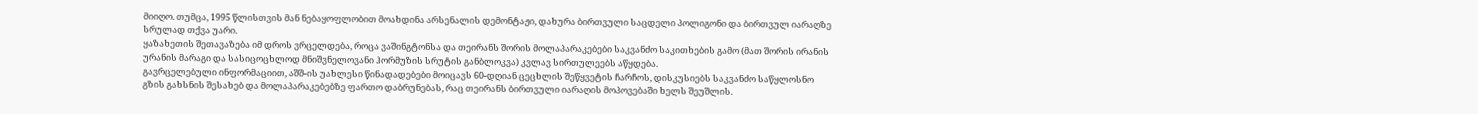მიიღო. თუმცა, 1995 წლისთვის მან ნებაყოფლობით მოახდინა არსენალის დემონტაჟი, დახურა ბირთვული საცდელი პოლიგონი და ბირთვულ იარაღზე სრულად თქვა უარი.
ყაზახეთის შეთავაზება იმ დროს ვრცელდება, როცა ვაშინგტონსა და თეირანს შორის მოლაპარაკებები საკვანძო საკითხების გამო (მათ შორის ირანის ურანის მარაგი და სასიცოცხლოდ მნიშვნელოვანი ჰორმუზის სრუტის განბლოკვა) კვლავ სირთულეებს აწყდება.
გავრცელებული ინფორმაციით, აშშ-ის უახლესი წინადადებები მოიცავს 60-დღიან ცეცხლის შეწყვეტის ჩარჩოს, დისკუსიებს საკვანძო საწყლოსნო გზის გახსნის შესახებ და მოლაპარაკებებზე ფართო დაბრუნებას, რაც თეირანს ბირთვული იარაღის მოპოვებაში ხელს შეუშლის.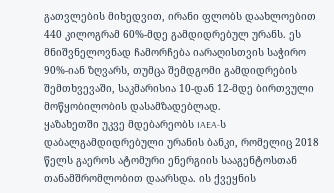გათვლების მიხედვით, ირანი ფლობს დაახლოებით 440 კილოგრამ 60%-მდე გამდიდრებულ ურანს. ეს მნიშვნელოვნად ჩამორჩება იარაღისთვის საჭირო 90%-იან ზღვარს, თუმცა შემდგომი გამდიდრების შემთხვევაში, საკმარისია 10-დან 12-მდე ბირთვული მოწყობილობის დასამზადებლად.
ყაზახეთში უკვე მდებარეობს IAEA-ს დაბალგამდიდრებული ურანის ბანკი, რომელიც 2018 წელს გაეროს ატომური ენერგიის სააგენტოსთან თანამშრომლობით დაარსდა. ის ქვეყნის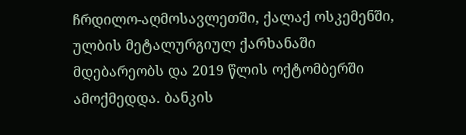ჩრდილო-აღმოსავლეთში, ქალაქ ოსკემენში, ულბის მეტალურგიულ ქარხანაში მდებარეობს და 2019 წლის ოქტომბერში ამოქმედდა. ბანკის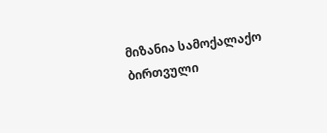მიზანია სამოქალაქო ბირთვული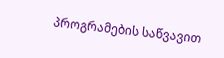პროგრამების საწვავით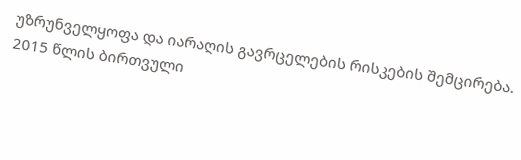უზრუნველყოფა და იარაღის გავრცელების რისკების შემცირება.
2015 წლის ბირთვული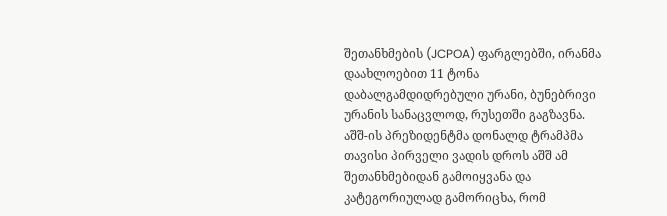შეთანხმების (JCPOA) ფარგლებში, ირანმა დაახლოებით 11 ტონა დაბალგამდიდრებული ურანი, ბუნებრივი ურანის სანაცვლოდ, რუსეთში გაგზავნა.
აშშ-ის პრეზიდენტმა დონალდ ტრამპმა თავისი პირველი ვადის დროს აშშ ამ შეთანხმებიდან გამოიყვანა და კატეგორიულად გამორიცხა, რომ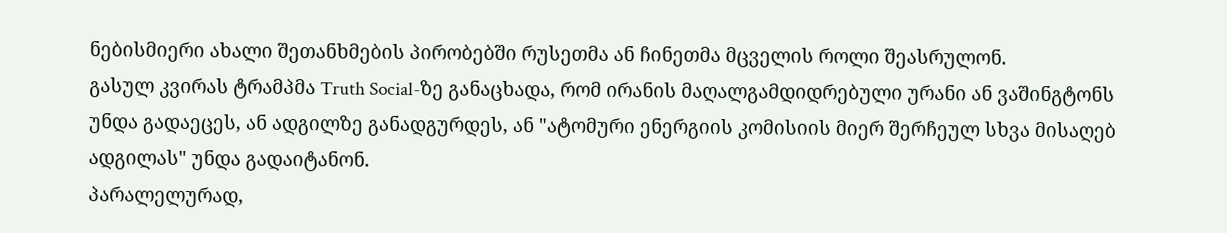ნებისმიერი ახალი შეთანხმების პირობებში რუსეთმა ან ჩინეთმა მცველის როლი შეასრულონ.
გასულ კვირას ტრამპმა Truth Social-ზე განაცხადა, რომ ირანის მაღალგამდიდრებული ურანი ან ვაშინგტონს უნდა გადაეცეს, ან ადგილზე განადგურდეს, ან "ატომური ენერგიის კომისიის მიერ შერჩეულ სხვა მისაღებ ადგილას" უნდა გადაიტანონ.
პარალელურად,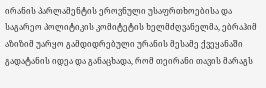ირანის პარლამენტის ეროვნული უსაფრთხოებისა და საგარეო პოლიტიკის კომიტეტის ხელმძღვანელმა, ებრაჰიმ აზიზიმ უარყო გამდიდრებული ურანის მესამე ქვეყანაში გადატანის იდეა და განაცხადა, რომ თეირანი თავის მარაგს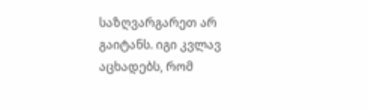საზღვარგარეთ არ გაიტანს. იგი კვლავ აცხადებს, რომ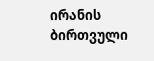ირანის ბირთვული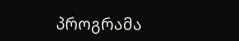პროგრამა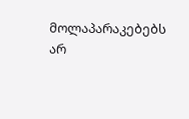მოლაპარაკებებს არ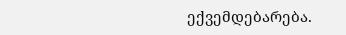ექვემდებარება.